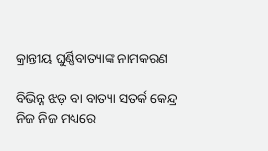କ୍ରାନ୍ତୀୟ ଘୁର୍ଣ୍ଣିବାତ୍ୟାଙ୍କ ନାମକରଣ

ବିଭିନ୍ନ ଝଡ଼ ବା ବାତ୍ୟା ସତର୍କ କେନ୍ଦ୍ର ନିଜ ନିଜ ମଧ୍ୟରେ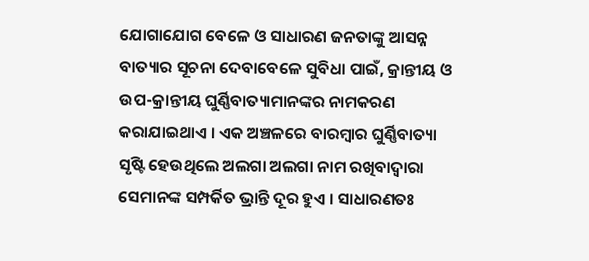ଯୋଗାଯୋଗ ବେଳେ ଓ ସାଧାରଣ ଜନତାଙ୍କୁ ଆସନ୍ନ ବାତ୍ୟାର ସୂଚନା ଦେବାବେଳେ ସୁବିଧା ପାଇଁ, କ୍ରାନ୍ତୀୟ ଓ ଉପ-କ୍ରାନ୍ତୀୟ ଘୁର୍ଣ୍ଣିବାତ୍ୟାମାନଙ୍କର ନାମକରଣ କରାଯାଇଥାଏ । ଏକ ଅଞ୍ଚଳରେ ବାରମ୍ବାର ଘୁର୍ଣ୍ଣିବାତ୍ୟା ସୃଷ୍ଟି ହେଉଥିଲେ ଅଲଗା ଅଲଗା ନାମ ରଖିବାଦ୍ୱାରା ସେମାନଙ୍କ ସମ୍ପର୍କିତ ଭ୍ରାନ୍ତି ଦୂର ହୁଏ । ସାଧାରଣତଃ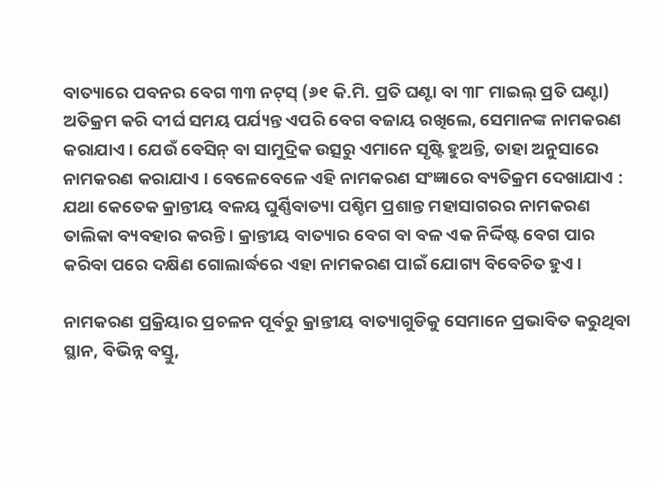ବାତ୍ୟାରେ ପବନର ବେଗ ୩୩ ନଟ୍‍ସ୍ (୬୧ କି.ମି. ପ୍ରତି ଘଣ୍ଟା ବା ୩୮ ମାଇଲ୍ ପ୍ରତି ଘଣ୍ଟା) ଅତିକ୍ରମ କରି ଦୀର୍ଘ ସମୟ ପର୍ଯ୍ୟନ୍ତ ଏପରି ବେଗ ବଜାୟ ରଖିଲେ, ସେମାନଙ୍କ ନାମକରଣ କରାଯାଏ । ଯେଉଁ ବେସିନ୍ ବା ସାମୁଦ୍ରିକ ଉତ୍ସରୁ ଏମାନେ ସୃଷ୍ଟି ହୁଅନ୍ତି, ତାହା ଅନୁସାରେ ନାମକରଣ କରାଯାଏ । ବେଳେବେଳେ ଏହି ନାମକରଣ ସଂଜ୍ଞାରେ ବ୍ୟତିକ୍ରମ ଦେଖାଯାଏ : ଯଥା କେତେକ କ୍ରାନ୍ତୀୟ ବଳୟ ଘୁର୍ଣ୍ଣିବାତ୍ୟା ପଶ୍ଚିମ ପ୍ରଶାନ୍ତ ମହାସାଗରର ନାମକରଣ ତାଲିକା ବ୍ୟବହାର କରନ୍ତି । କ୍ରାନ୍ତୀୟ ବାତ୍ୟାର ବେଗ ବା ବଳ ଏକ ନିର୍ଦ୍ଦିଷ୍ଟ ବେଗ ପାର କରିବା ପରେ ଦକ୍ଷିଣ ଗୋଲାର୍ଦ୍ଧରେ ଏହା ନାମକରଣ ପାଇଁ ଯୋଗ୍ୟ ବିବେଚିତ ହୁଏ ।

ନାମକରଣ ପ୍ରକ୍ରିୟାର ପ୍ରଚଳନ ପୂର୍ବରୁ କ୍ରାନ୍ତୀୟ ବାତ୍ୟାଗୁଡିକୁ ସେମାନେ ପ୍ରଭାବିତ କରୁଥିବା ସ୍ଥାନ, ବିଭିନ୍ନ ବସ୍ତୁ,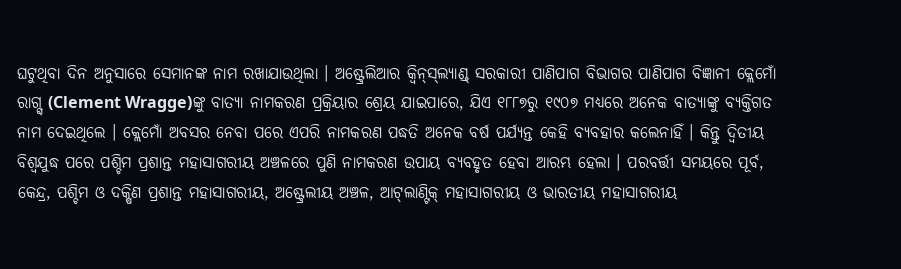ଘଟୁଥିବା ଦିନ ଅନୁସାରେ ସେମାନଙ୍କ ନାମ ରଖାଯାଉଥିଲା । ଅଷ୍ଟ୍ରେଲିଆର କ୍ୱିନ୍‍ସ୍‍ଲ୍ୟାଣ୍ଡ୍ ସରକାରୀ ପାଣିପାଗ ବିଭାଗର ପାଣିପାଗ ବିଜ୍ଞାନୀ କ୍ଲେମୋଁ ରାଗ୍ଗ୍ (Clement Wragge)ଙ୍କୁ ବାତ୍ୟା ନାମକରଣ ପ୍ରକ୍ରିୟାର ଶ୍ରେୟ ଯାଇପାରେ, ଯିଏ ୧୮୮୭ରୁ ୧୯୦୭ ମଧ୍ୟରେ ଅନେକ ବାତ୍ୟାଙ୍କୁ ବ୍ୟକ୍ତିଗତ ନାମ ଦେଇଥିଲେ । କ୍ଲେମୋଁ ଅବସର ନେବା ପରେ ଏପରି ନାମକରଣ ପଦ୍ଧତି ଅନେକ ବର୍ଷ ପର୍ଯ୍ୟନ୍ତ କେହି ବ୍ୟବହାର କଲେନାହିଁ । କିନ୍ତୁ ଦ୍ୱିତୀୟ ବିଶ୍ୱଯୁଦ୍ଧ ପରେ ପଶ୍ଚିମ ପ୍ରଶାନ୍ତ ମହାସାଗରୀୟ ଅଞ୍ଚଳରେ ପୁଣି ନାମକରଣ ଉପାୟ ବ୍ୟବହୃତ ହେବା ଆରମ୍ଭ ହେଲା । ପରବର୍ତ୍ତୀ ସମୟରେ ପୂର୍ବ, କେନ୍ଦ୍ର, ପଶ୍ଚିମ ଓ ଦକ୍ଷିଣ ପ୍ରଶାନ୍ତ ମହାସାଗରୀୟ, ଅଷ୍ଟ୍ରେଲୀୟ ଅଞ୍ଚଳ, ଆଟ୍‍ଲାଣ୍ଟିକ୍ ମହାସାଗରୀୟ ଓ ଭାରତୀୟ ମହାସାଗରୀୟ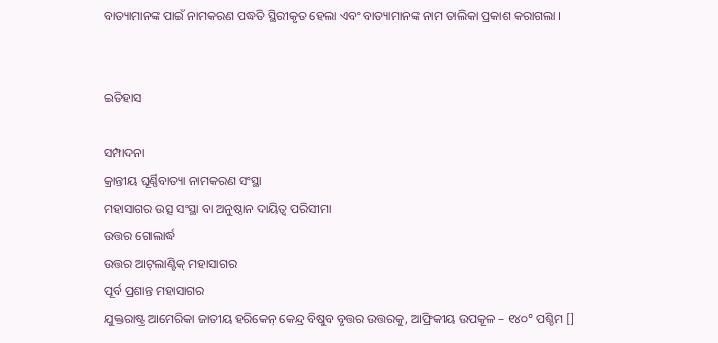ବାତ୍ୟାମାନଙ୍କ ପାଇଁ ନାମକରଣ ପଦ୍ଧତି ସ୍ଥିରୀକୃତ ହେଲା ଏବଂ ବାତ୍ୟାମାନଙ୍କ ନାମ ତାଲିକା ପ୍ରକାଶ କରାଗଲା ।


ଇତିହାସ

ସମ୍ପାଦନା
କ୍ରାନ୍ତୀୟ ଘୂର୍ଣ୍ଣିବାତ୍ୟା ନାମକରଣ ସଂସ୍ଥା
ମହାସାଗର ଉତ୍ସ ସଂସ୍ଥା ବା ଅନୁଷ୍ଠାନ ଦାୟିତ୍ୱ ପରିସୀମା
ଉତ୍ତର ଗୋଲାର୍ଦ୍ଧ
ଉତ୍ତର ଆଟ୍‍ଲାଣ୍ଟିକ୍ ମହାସାଗର
ପୂର୍ବ ପ୍ରଶାନ୍ତ ମହାସାଗର
ଯୁକ୍ତରାଷ୍ଟ୍ର ଆମେରିକା ଜାତୀୟ ହରିକେନ୍ କେନ୍ଦ୍ର ବିଷୁବ ବୃତ୍ତର ଉତ୍ତରକୁ, ଆଫ୍ରିକୀୟ ଉପକୂଳ – ୧୪୦° ପଶ୍ଚିମ []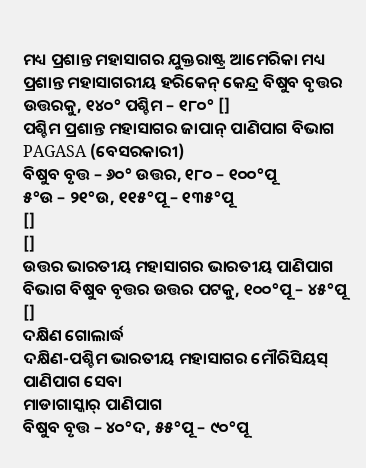ମଧ୍ୟ ପ୍ରଶାନ୍ତ ମହାସାଗର ଯୁକ୍ତରାଷ୍ଟ୍ର ଆମେରିକା ମଧ୍ୟ ପ୍ରଶାନ୍ତ ମହାସାଗରୀୟ ହରିକେନ୍ କେନ୍ଦ୍ର ବିଷୁବ ବୃତ୍ତର ଉତ୍ତରକୁ, ୧୪୦° ପଶ୍ଚିମ – ୧୮୦° []
ପଶ୍ଚିମ ପ୍ରଶାନ୍ତ ମହାସାଗର ଜାପାନ୍ ପାଣିପାଗ ବିଭାଗ
PAGASA (ବେସରକାରୀ)
ବିଷୁବ ବୃତ୍ତ – ୬୦° ଉତ୍ତର, ୧୮୦ – ୧୦୦°ପୂ
୫°ଉ – ୨୧°ଉ, ୧୧୫°ପୂ – ୧୩୫°ପୂ
[]
[]
ଉତ୍ତର ଭାରତୀୟ ମହାସାଗର ଭାରତୀୟ ପାଣିପାଗ ବିଭାଗ ବିଷୁବ ବୃତ୍ତର ଉତ୍ତର ପଟକୁ, ୧୦୦°ପୂ – ୪୫°ପୂ []
ଦକ୍ଷିଣ ଗୋଲାର୍ଦ୍ଧ
ଦକ୍ଷିଣ-ପଶ୍ଚିମ ଭାରତୀୟ ମହାସାଗର ମୌରିସିୟସ୍ ପାଣିପାଗ ସେବା
ମାଡାଗାସ୍କାର୍ ପାଣିପାଗ
ବିଷୁବ ବୃତ୍ତ – ୪୦°ଦ, ୫୫°ପୂ – ୯୦°ପୂ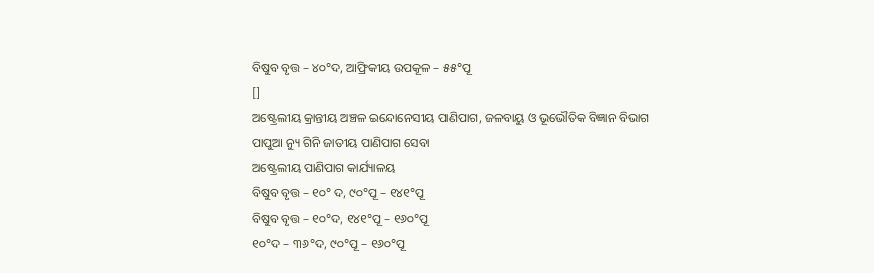ବିଷୁବ ବୃତ୍ତ – ୪୦°ଦ, ଆଫ୍ରିକୀୟ ଉପକୂଳ – ୫୫°ପୂ
[]
ଅଷ୍ଟ୍ରେଲୀୟ କ୍ରାନ୍ତୀୟ ଅଞ୍ଚଳ ଇନ୍ଦୋନେସୀୟ ପାଣିପାଗ, ଜଳବାୟୁ ଓ ଭୂଭୌତିକ ବିଜ୍ଞାନ ବିଭାଗ
ପାପୁଆ ନ୍ୟୁ ଗିନି ଜାତୀୟ ପାଣିପାଗ ସେବା
ଅଷ୍ଟ୍ରେଲୀୟ ପାଣିପାଗ କାର୍ଯ୍ୟାଳୟ
ବିଷୁବ ବୃତ୍ତ – ୧୦° ଦ, ୯୦°ପୂ – ୧୪୧°ପୂ
ବିଷୁବ ବୃତ୍ତ – ୧୦°ଦ, ୧୪୧°ପୂ – ୧୬୦°ପୂ
୧୦°ଦ – ୩୬°ଦ, ୯୦°ପୂ – ୧୬୦°ପୂ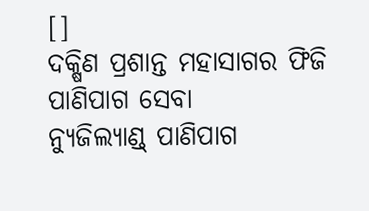[]
ଦକ୍ଷିଣ ପ୍ରଶାନ୍ତ ମହାସାଗର ଫିଜି ପାଣିପାଗ ସେବା
ନ୍ୟୁଜିଲ୍ୟାଣ୍ଡ୍ ପାଣିପାଗ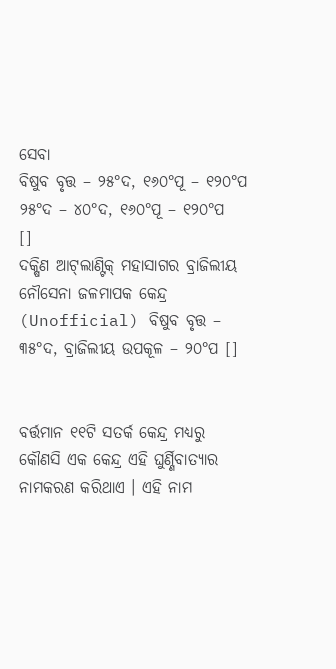ସେବା
ବିଷୁବ ବୃତ୍ତ – ୨୫°ଦ, ୧୬୦°ପୂ – ୧୨୦°ପ
୨୫°ଦ – ୪୦°ଦ, ୧୬୦°ପୂ – ୧୨୦°ପ
[]
ଦକ୍ଷିଣ ଆଟ୍‍ଲାଣ୍ଟିକ୍ ମହାସାଗର ବ୍ରାଜିଲୀୟ ନୌସେନା ଜଳମାପକ କେନ୍ଦ୍ର (Unofficial) ବିଷୁବ ବୃତ୍ତ – ୩୫°ଦ, ବ୍ରାଜିଲୀୟ ଉପକୂଳ – ୨୦°ପ []


ବର୍ତ୍ତମାନ ୧୧ଟି ସତର୍କ କେନ୍ଦ୍ର ମଧ୍ୟରୁ କୌଣସି ଏକ କେନ୍ଦ୍ର ଏହି ଘୁର୍ଣ୍ଣିବାତ୍ୟାର ନାମକରଣ କରିଥାଏ । ଏହି ନାମ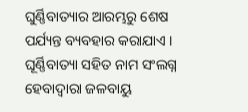ଘୁର୍ଣ୍ଣିବାତ୍ୟାର ଆରମ୍ଭରୁ ଶେଷ ପର୍ଯ୍ୟନ୍ତ ବ୍ୟବହାର କରାଯାଏ । ଘୂର୍ଣ୍ଣିବାତ୍ୟା ସହିତ ନାମ ସଂଲଗ୍ନ ହେବାଦ୍ୱାରା ଜଳବାୟୁ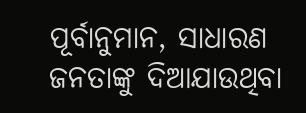ପୂର୍ବାନୁମାନ, ସାଧାରଣ ଜନତାଙ୍କୁ ଦିଆଯାଉଥିବା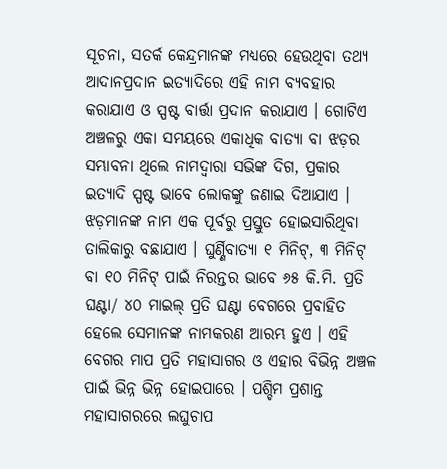ସୂଚନା, ସତର୍କ କେନ୍ଦ୍ରମାନଙ୍କ ମଧ୍ୟରେ ହେଉଥିବା ତଥ୍ୟ ଆଦାନପ୍ରଦାନ ଇତ୍ୟାଦିରେ ଏହି ନାମ ବ୍ୟବହାର କରାଯାଏ ଓ ସ୍ପଷ୍ଟ ବାର୍ତ୍ତା ପ୍ରଦାନ କରାଯାଏ । ଗୋଟିଏ ଅଞ୍ଚଳରୁ ଏକା ସମୟରେ ଏକାଧିକ ବାତ୍ୟା ବା ଝଡ଼ର ସମ୍ଭାବନା ଥିଲେ ନାମଦ୍ୱାରା ସଭିଙ୍କ ଦିଗ, ପ୍ରକାର ଇତ୍ୟାଦି ସ୍ପଷ୍ଟ ଭାବେ ଲୋକଙ୍କୁ ଜଣାଇ ଦିଆଯାଏ । ଝଡ଼ମାନଙ୍କ ନାମ ଏକ ପୂର୍ବରୁ ପ୍ରସ୍ତୁତ ହୋଇସାରିଥିବା ତାଲିକାରୁ ବଛାଯାଏ । ଘୁର୍ଣ୍ଣିବାତ୍ୟା ୧ ମିନିଟ୍, ୩ ମିନିଟ୍ ବା ୧୦ ମିନିଟ୍ ପାଇଁ ନିରନ୍ତର ଭାବେ ୬୫ କି.ମି. ପ୍ରତି ଘଣ୍ଟା/ ୪୦ ମାଇଲ୍ ପ୍ରତି ଘଣ୍ଟା ବେଗରେ ପ୍ରବାହିତ ହେଲେ ସେମାନଙ୍କ ନାମକରଣ ଆରମ୍ଭ ହୁଏ । ଏହି ବେଗର ମାପ ପ୍ରତି ମହାସାଗର ଓ ଏହାର ବିଭିନ୍ନ ଅଞ୍ଚଳ ପାଇଁ ଭିନ୍ନ ଭିନ୍ନ ହୋଇପାରେ । ପଶ୍ଚିମ ପ୍ରଶାନ୍ତ ମହାସାଗରରେ ଲଘୁଚାପ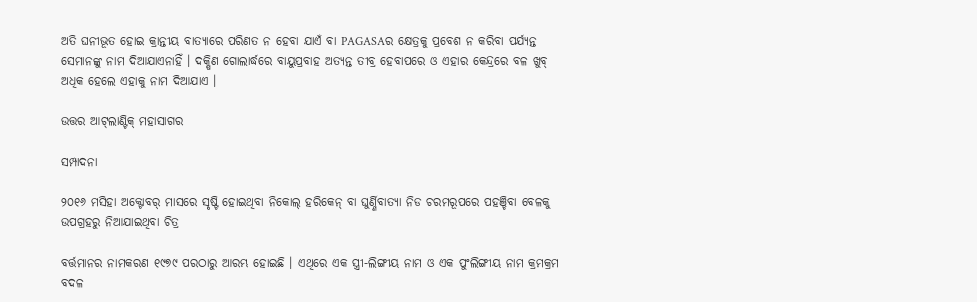ଅତି ଘନୀଭୂତ ହୋଇ କ୍ରାନ୍ତୀୟ ବାତ୍ୟାରେ ପରିଣତ ନ ହେବା ଯାଏଁ ବା PAGASAର କ୍ଷେତ୍ରକୁ ପ୍ରବେଶ ନ କରିବା ପର୍ଯ୍ୟନ୍ତ ସେମାନଙ୍କୁ ନାମ ଦିଆଯାଏନାହିଁ । ଦକ୍ଷିଣ ଗୋଲାର୍ଦ୍ଧରେ ବାୟୁପ୍ରବାହ ଅତ୍ୟନ୍ତ ତୀବ୍ର ହେବାପରେ ଓ ଏହାର କେନ୍ଦ୍ରରେ ବଳ ଖୁବ୍ ଅଧିକ ହେଲେ ଏହାକୁ ନାମ ଦିଆଯାଏ ।

ଉତ୍ତର ଆଟ୍‍ଲାଣ୍ଟିକ୍ ମହାସାଗର

ସମ୍ପାଦନା

୨୦୧୬ ମସିହା ଅକ୍ଟୋବର୍ ମାସରେ ସୃଷ୍ଟି ହୋଇଥିବା ନିକୋଲ୍ ହରିକେନ୍ ବା ଘୁର୍ଣ୍ଣିବାତ୍ୟା ନିଡ ଚରମରୂପରେ ପହଞ୍ଚିବା ବେଳକୁ ଉପଗ୍ରହରୁ ନିଆଯାଇଥିବା ଚିତ୍ର

ବର୍ତ୍ତମାନର ନାମକରଣ ୧୯୭୯ ପରଠାରୁ ଆରମ୍ଭ ହୋଇଛି । ଏଥିରେ ଏକ ସ୍ତ୍ରୀ-ଲିଙ୍ଗୀୟ ନାମ ଓ ଏକ ପୁଂଲିଙ୍ଗୀୟ ନାମ କ୍ରମକ୍ରମ ବଦଳ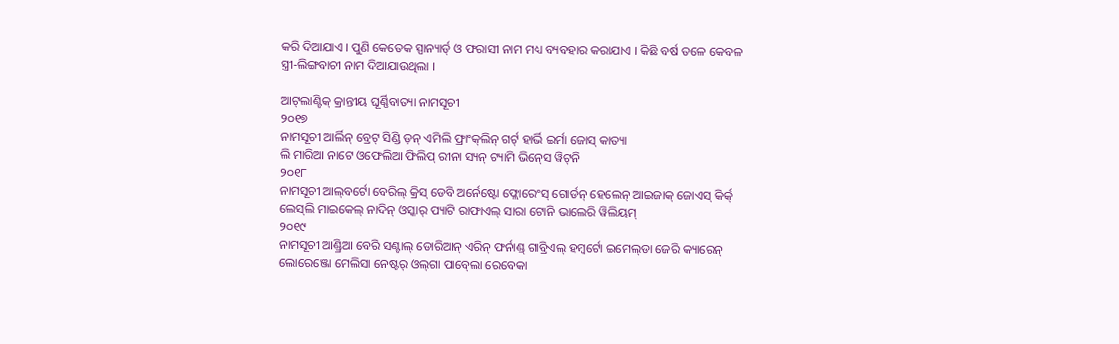କରି ଦିଆଯାଏ । ପୁଣି କେତେକ ସ୍ପାନ୍ୟାର୍ଡ୍ ଓ ଫରାସୀ ନାମ ମଧ୍ୟ ବ୍ୟବହାର କରାଯାଏ । କିଛି ବର୍ଷ ତଳେ କେବଳ ସ୍ତ୍ରୀ-ଲିଙ୍ଗବାଚୀ ନାମ ଦିଆଯାଉଥିଲା ।

ଆଟ୍‍ଲାଣ୍ଟିକ୍ କ୍ରାନ୍ତୀୟ ଘୂର୍ଣ୍ଣିବାତ୍ୟା ନାମସୂଚୀ
୨୦୧୭
ନାମସୂଚୀ ଆର୍ଲିନ୍ ବ୍ରେଟ୍ ସିଣ୍ଡି ଡ଼ନ୍ ଏମିଲି ଫ୍ରାଂକ୍‍ଲିନ୍ ଗର୍ଟ୍ ହାର୍ଭି ଇର୍ମା ଜୋସ୍ କାତ୍ୟା
ଲି ମାରିଆ ନାଟେ ଓଫେଲିଆ ଫିଲିପ୍ ରୀନା ସ୍ୟନ୍ ଟ୍ୟାମି ଭିନ୍‍ସେ ୱିଟ୍‍ନି
୨୦୧୮
ନାମସୂଚୀ ଆଲ୍‍ବର୍ଟୋ ବେରିଲ୍ କ୍ରିସ୍ ଡେବି ଅର୍ନେଷ୍ଟୋ ଫ୍ଲୋରେଂସ୍ ଗୋର୍ଡନ୍ ହେଲେନ୍ ଆଇଜାକ୍ ଜୋଏସ୍ କିର୍କ୍
ଲେସ୍‍ଲି ମାଇକେଲ୍ ନାଦିନ୍ ଓସ୍କାର୍ ପ୍ୟାଟି ରାଫାଏଲ୍ ସାରା ଟୋନି ଭାଲେରି ୱିଲିୟମ୍
୨୦୧୯
ନାମସୂଚୀ ଆଣ୍ଡ୍ରିଆ ବେରି ସଣ୍ଟାଲ୍ ଡୋରିଆନ୍ ଏରିନ୍ ଫର୍ନାଣ୍ଡ୍ ଗାବ୍ରିଏଲ୍ ହମ୍ବର୍ଟୋ ଇମେଲ୍‍ଡା ଜେରି କ୍ୟାରେନ୍
ଲୋରେଞ୍ଜୋ ମେଲିସା ନେଷ୍ଟର୍ ଓଲ୍‍ଗା ପାବ୍‍ଲୋ ରେବେକା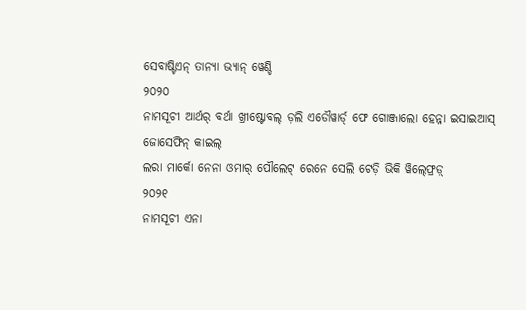ସେବାଷ୍ଟିଏନ୍ ତାନ୍ୟା ଭ୍ୟାନ୍ ୱେଣ୍ଡି
୨୦୨୦
ନାମସୂଚୀ ଆର୍ଥର୍ ବର୍ଥା ଖ୍ରୀଷ୍ଟୋବଲ୍ ଡ଼ଲି ଏଡୌୱାର୍ଡ୍ ଫେ ଗୋଞ୍ଜାଲୋ ହେନ୍ନା ଇସାଇଆସ୍ ଜୋସେଫିନ୍ କାଇଲ୍
ଲରା ମାର୍କୋ ନେନା ଓମାର୍ ପୌଲେଟ୍ ରେନେ ସେଲି ଟେଡ଼ି ଭିକି ୱିଲ୍‍ଫ୍ରେଡ଼୍
୨୦୨୧
ନାମସୂଚୀ ଏନା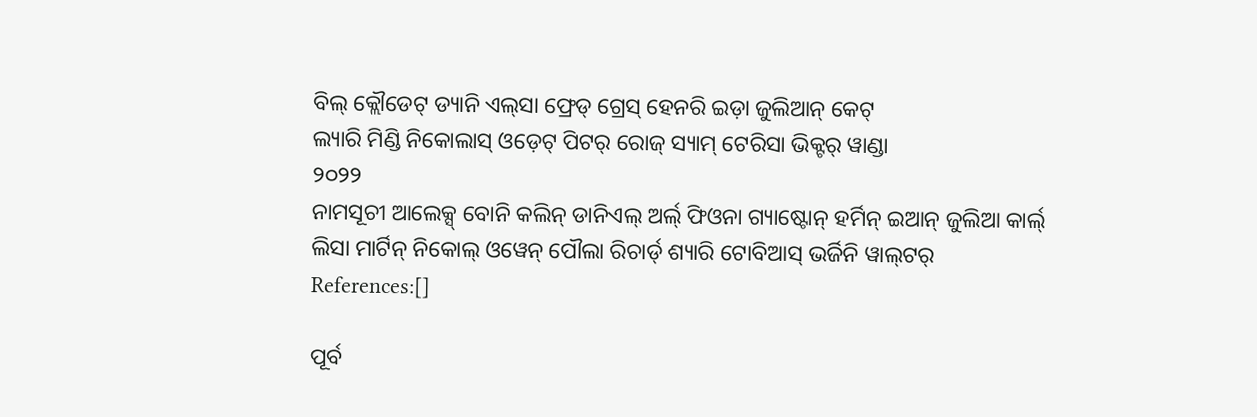ବିଲ୍ କ୍ଲୌଡେଟ୍ ଡ୍ୟାନି ଏଲ୍‍ସା ଫ୍ରେଡ୍ ଗ୍ରେସ୍ ହେନରି ଇଡ଼ା ଜୁଲିଆନ୍ କେଟ୍
ଲ୍ୟାରି ମିଣ୍ଡି ନିକୋଲାସ୍ ଓଡ଼େଟ୍ ପିଟର୍ ରୋଜ୍ ସ୍ୟାମ୍ ଟେରିସା ଭିକ୍ଟର୍ ୱାଣ୍ଡା
୨୦୨୨
ନାମସୂଚୀ ଆଲେକ୍ସ୍ ବୋନି କଲିନ୍ ଡାନିଏଲ୍ ଅର୍ଲ୍ ଫିଓନା ଗ୍ୟାଷ୍ଟୋନ୍ ହର୍ମିନ୍ ଇଆନ୍ ଜୁଲିଆ କାର୍ଲ୍
ଲିସା ମାର୍ଟିନ୍ ନିକୋଲ୍ ଓୱେନ୍ ପୌଲା ରିଚାର୍ଡ୍ ଶ୍ୟାରି ଟୋବିଆସ୍ ଭର୍ଜିନି ୱାଲ୍‍ଟର୍
References:[]

ପୂର୍ବ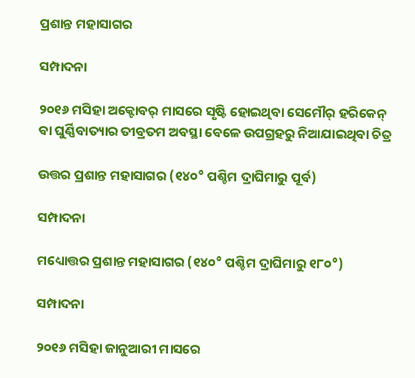ପ୍ରଶାନ୍ତ ମହାସାଗର

ସମ୍ପାଦନା

୨୦୧୬ ମସିହା ଅକ୍ଟୋବର୍ ମାସରେ ସୃଷ୍ଟି ହୋଇଥିବା ସେମୌର୍ ହରିକେନ୍ ବା ଘୁର୍ଣ୍ଣିବାତ୍ୟାର ତୀବ୍ରତମ ଅବସ୍ଥା ବେଳେ ଉପଗ୍ରହରୁ ନିଆଯାଇଥିବା ଚିତ୍ର

ଉତ୍ତର ପ୍ରଶାନ୍ତ ମହାସାଗର (୧୪୦° ପଶ୍ଚିମ ଦ୍ରାଘିମାରୁ ପୂର୍ବ)

ସମ୍ପାଦନା

ମଧ୍ୟୋତ୍ତର ପ୍ରଶାନ୍ତ ମହାସାଗର (୧୪୦° ପଶ୍ଚିମ ଦ୍ରାଘିମାରୁ ୧୮୦°)

ସମ୍ପାଦନା

୨୦୧୬ ମସିହା ଜାନୁଆରୀ ମାସରେ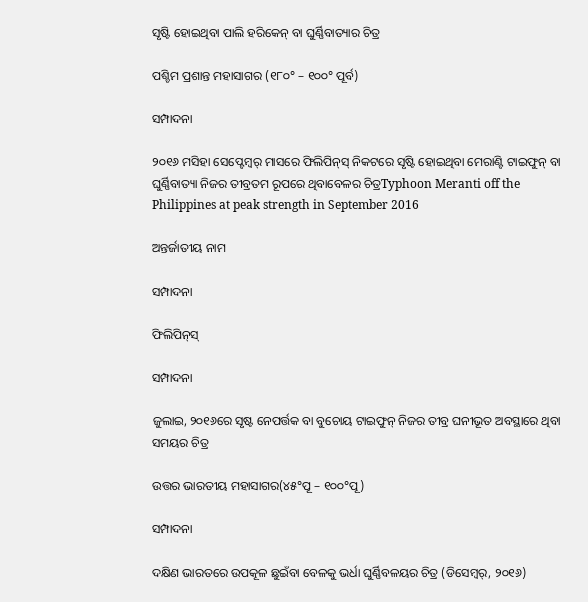ସୃଷ୍ଟି ହୋଇଥିବା ପାଲି ହରିକେନ୍ ବା ଘୁର୍ଣ୍ଣିବାତ୍ୟାର ଚିତ୍ର

ପଶ୍ଚିମ ପ୍ରଶାନ୍ତ ମହାସାଗର (୧୮୦° – ୧୦୦° ପୂର୍ବ)

ସମ୍ପାଦନା

୨୦୧୬ ମସିହା ସେପ୍ଟେମ୍ବର୍ ମାସରେ ଫିଲିପିନ୍‍ସ୍ ନିକଟରେ ସୃଷ୍ଟି ହୋଇଥିବା ମେରାଣ୍ଟି ଟାଇଫୁନ୍ ବା ଘୁର୍ଣ୍ଣିବାତ୍ୟା ନିଜର ତୀବ୍ରତମ ରୂପରେ ଥିବାବେଳର ଚିତ୍ରTyphoon Meranti off the Philippines at peak strength in September 2016

ଅନ୍ତର୍ଜାତୀୟ ନାମ

ସମ୍ପାଦନା

ଫିଲିପିନ୍‍ସ୍

ସମ୍ପାଦନା

ଜୁଲାଇ, ୨୦୧୬ରେ ସୃଷ୍ଟ ନେପର୍ତ୍ତକ ବା ବୁଚୋୟ ଟାଇଫୁନ୍ ନିଜର ତୀବ୍ର ଘନୀଭୂତ ଅବସ୍ଥାରେ ଥିବା ସମୟର ଚିତ୍ର

ଉତ୍ତର ଭାରତୀୟ ମହାସାଗର(୪୫°ପୂ – ୧୦୦°ପୂ)

ସମ୍ପାଦନା

ଦକ୍ଷିଣ ଭାରତରେ ଉପକୂଳ ଛୁଇଁବା ବେଳକୁ ଭର୍ଧା ଘୁର୍ଣ୍ଣିବଳୟର ଚିତ୍ର (ଡିସେମ୍ବର୍, ୨୦୧୬)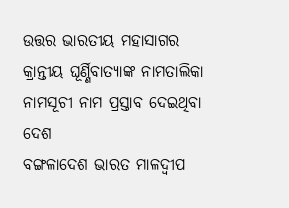ଉତ୍ତର ଭାରତୀୟ ମହାସାଗର କ୍ରାନ୍ତୀୟ ଘୂର୍ଣ୍ଣିବାତ୍ୟାଙ୍କ ନାମତାଲିକା
ନାମସୂଚୀ ନାମ ପ୍ରସ୍ତାବ ଦେଇଥିବା ଦେଶ
ବଙ୍ଗଳାଦେଶ ଭାରତ ମାଳଦ୍ୱୀପ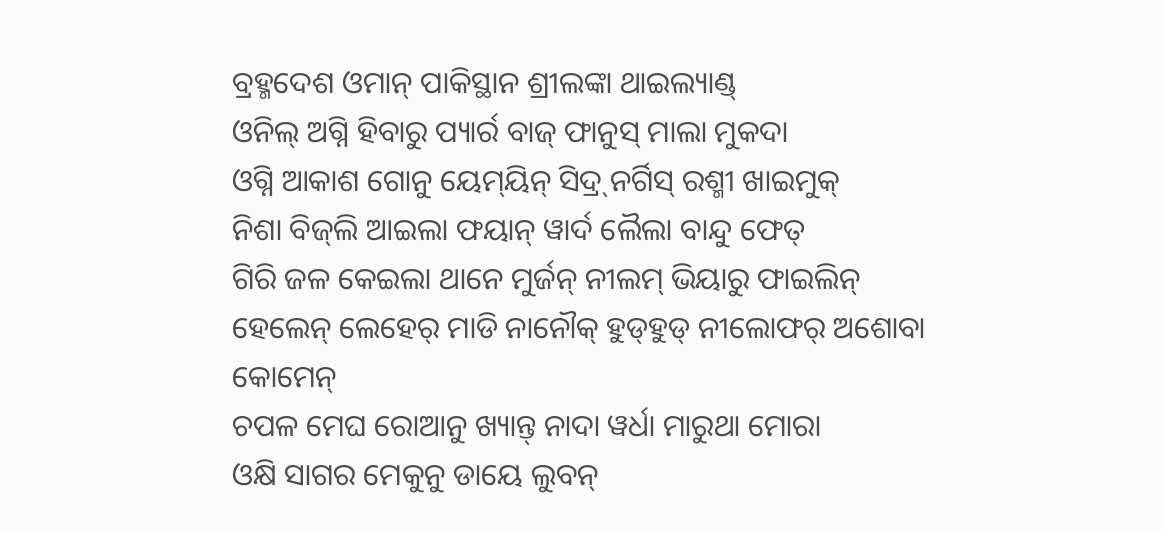ବ୍ରହ୍ମଦେଶ ଓମାନ୍ ପାକିସ୍ଥାନ ଶ୍ରୀଲଙ୍କା ଥାଇଲ୍ୟାଣ୍ଡ୍
ଓନିଲ୍ ଅଗ୍ନି ହିବାରୁ ପ୍ୟାର୍ର ବାଜ୍ ଫାନୁସ୍ ମାଲା ମୁକଦା
ଓଗ୍ନି ଆକାଶ ଗୋନୁ ୟେମ୍‍ୟିନ୍ ସିଦ୍ର୍ ନର୍ଗିସ୍ ରଶ୍ମୀ ଖାଇମୁକ୍
ନିଶା ବିଜ୍‍ଲି ଆଇଲା ଫୟାନ୍ ୱାର୍ଦ ଲୈଲା ବାନ୍ଦୁ ଫେତ୍
ଗିରି ଜଳ କେଇଲା ଥାନେ ମୁର୍ଜନ୍ ନୀଲମ୍ ଭିୟାରୁ ଫାଇଲିନ୍
ହେଲେନ୍ ଲେହେର୍ ମାଡି ନାନୌକ୍ ହୁଡ୍‍ହୁଡ୍ ନୀଲୋଫର୍ ଅଶୋବା କୋମେନ୍
ଚପଳ ମେଘ ରୋଆନୁ ଖ୍ୟାନ୍ତ୍ ନାଦା ୱର୍ଧା ମାରୁଥା ମୋରା
ଓକ୍ଷି ସାଗର ମେକୁନୁ ଡାୟେ ଲୁବନ୍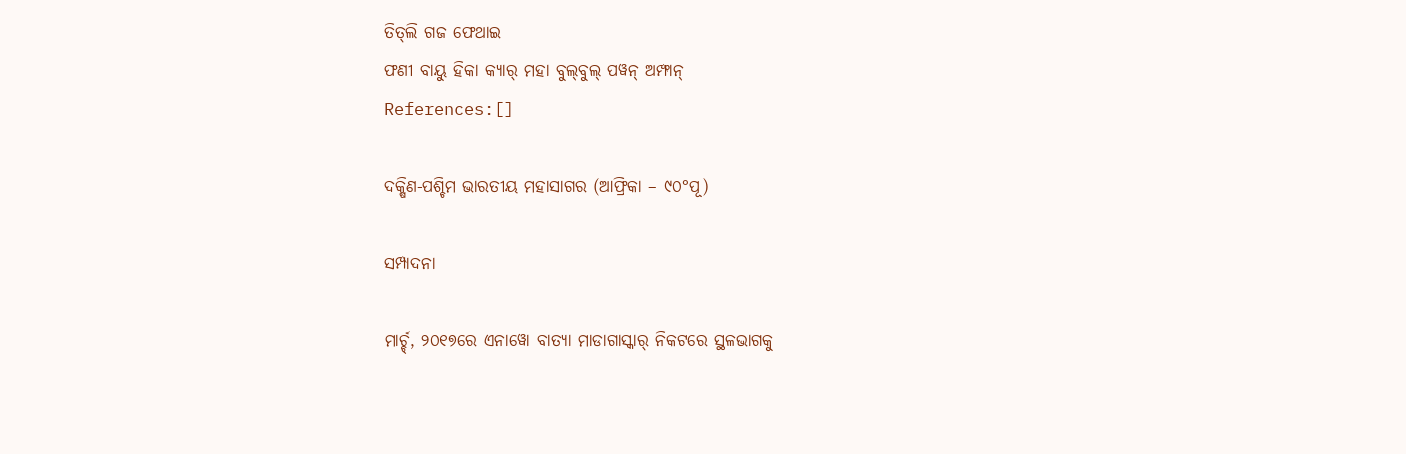ତିତ୍‍ଲି ଗଜ ଫେଥାଇ
ଫଣୀ ବାୟୁ ହିକା କ୍ୟାର୍ ମହା ବୁଲ୍‍ବୁଲ୍ ପୱନ୍ ଅମ୍ଫାନ୍
References:[]

ଦକ୍ଷିଣ-ପଶ୍ଚିମ ଭାରତୀୟ ମହାସାଗର (ଆଫ୍ରିକା – ୯୦°ପୂ)

ସମ୍ପାଦନା

ମାର୍ଚ୍ଚ୍, ୨୦୧୭ରେ ଏନାୱୋ ବାତ୍ୟା ମାଡାଗାସ୍କାର୍ ନିକଟରେ ସ୍ଥଳଭାଗକୁ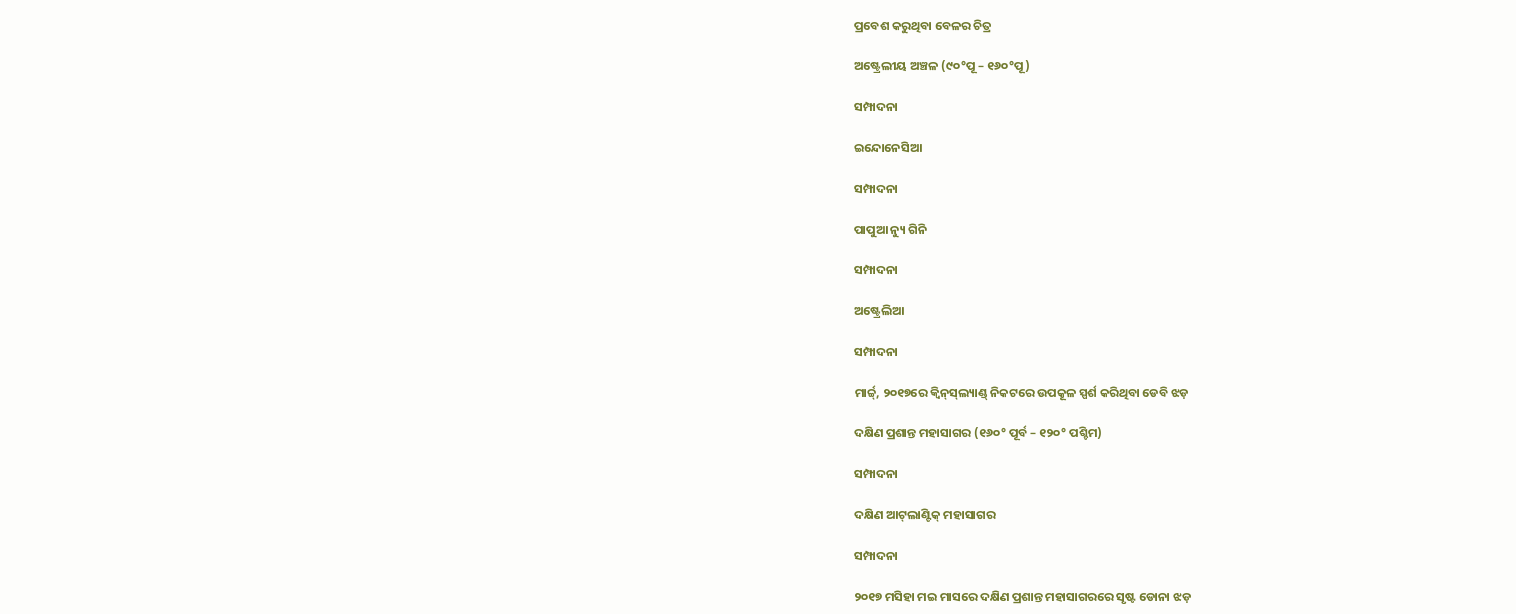ପ୍ରବେଶ କରୁଥିବା ବେଳର ଚିତ୍ର

ଅଷ୍ଟ୍ରେଲୀୟ ଅଞ୍ଚଳ (୯୦°ପୂ – ୧୬୦°ପୂ)

ସମ୍ପାଦନା

ଇନ୍ଦୋନେସିଆ

ସମ୍ପାଦନା

ପାପୁଆ ନ୍ୟୁ ଗିନି

ସମ୍ପାଦନା

ଅଷ୍ଟ୍ରେଲିଆ

ସମ୍ପାଦନା

ମାର୍ଚ୍ଚ୍, ୨୦୧୭ରେ କ୍ୱିନ୍‍ସ୍‍ଲ୍ୟାଣ୍ଡ୍ ନିକଟରେ ଉପକୂଳ ସ୍ପର୍ଶ କରିଥିବା ଡେବି ଝଡ଼

ଦକ୍ଷିଣ ପ୍ରଶାନ୍ତ ମହାସାଗର (୧୬୦° ପୂର୍ବ – ୧୨୦° ପଶ୍ଚିମ)

ସମ୍ପାଦନା

ଦକ୍ଷିଣ ଆଟ୍‍ଲାଣ୍ଟିକ୍ ମହାସାଗର

ସମ୍ପାଦନା

୨୦୧୭ ମସିହା ମଇ ମାସରେ ଦକ୍ଷିଣ ପ୍ରଶାନ୍ତ ମହାସାଗରରେ ସୃଷ୍ଟ ଡୋନା ଝଡ଼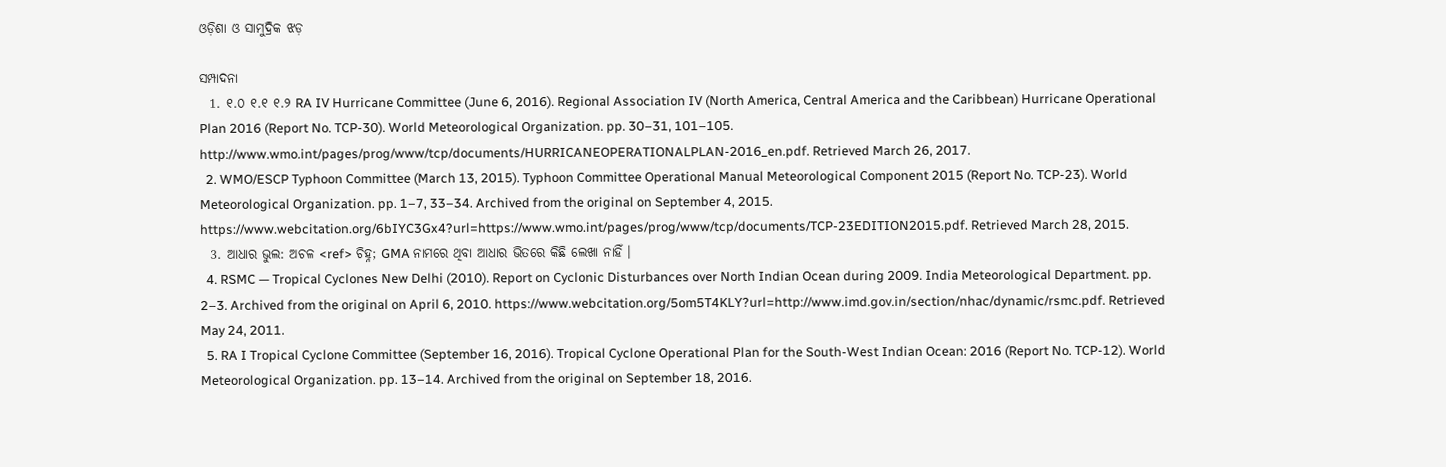ଓଡ଼ିଶା ଓ ସାମୁଦ୍ରିକ ଝଡ଼

ସମ୍ପାଦନା
  1. ୧.୦ ୧.୧ ୧.୨ RA IV Hurricane Committee (June 6, 2016). Regional Association IV (North America, Central America and the Caribbean) Hurricane Operational Plan 2016 (Report No. TCP-30). World Meteorological Organization. pp. 30–31, 101–105. http://www.wmo.int/pages/prog/www/tcp/documents/HURRICANEOPERATIONALPLAN-2016_en.pdf. Retrieved March 26, 2017.
  2. WMO/ESCP Typhoon Committee (March 13, 2015). Typhoon Committee Operational Manual Meteorological Component 2015 (Report No. TCP-23). World Meteorological Organization. pp. 1–7, 33–34. Archived from the original on September 4, 2015. https://www.webcitation.org/6bIYC3Gx4?url=https://www.wmo.int/pages/prog/www/tcp/documents/TCP-23EDITION2015.pdf. Retrieved March 28, 2015.
  3. ଆଧାର ଭୁଲ: ଅଚଳ <ref> ଚିହ୍ନ; GMA ନାମରେ ଥିବା ଆଧାର ଭିତରେ କିଛି ଲେଖା ନାହିଁ ।
  4. RSMC — Tropical Cyclones New Delhi (2010). Report on Cyclonic Disturbances over North Indian Ocean during 2009. India Meteorological Department. pp. 2–3. Archived from the original on April 6, 2010. https://www.webcitation.org/5om5T4KLY?url=http://www.imd.gov.in/section/nhac/dynamic/rsmc.pdf. Retrieved May 24, 2011.
  5. RA I Tropical Cyclone Committee (September 16, 2016). Tropical Cyclone Operational Plan for the South-West Indian Ocean: 2016 (Report No. TCP-12). World Meteorological Organization. pp. 13–14. Archived from the original on September 18, 2016.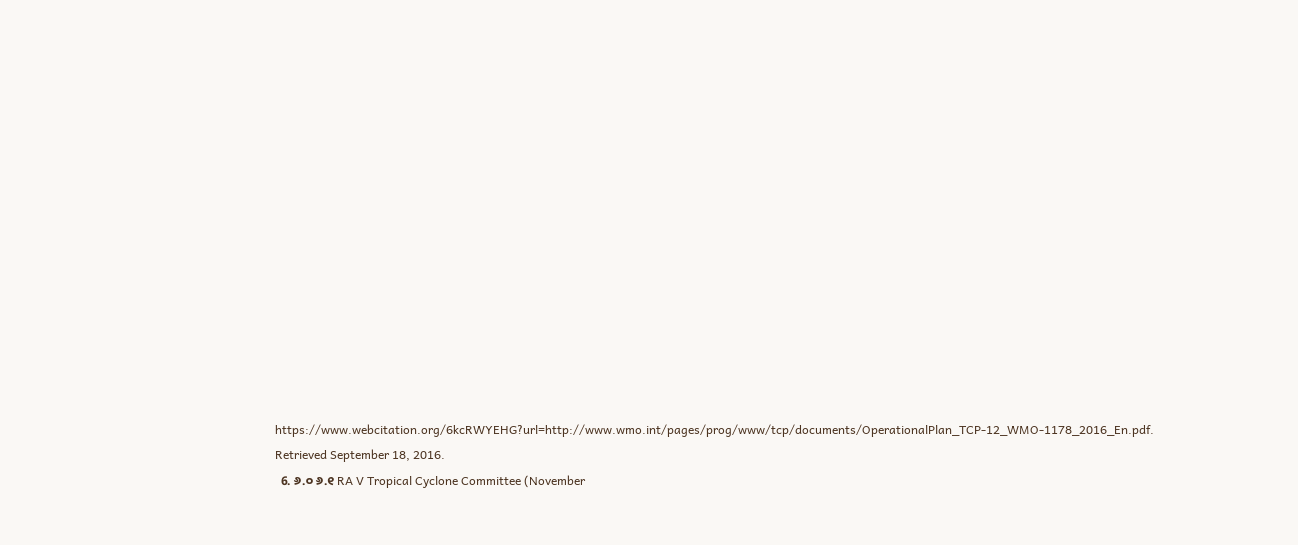https://www.webcitation.org/6kcRWYEHG?url=http://www.wmo.int/pages/prog/www/tcp/documents/OperationalPlan_TCP-12_WMO-1178_2016_En.pdf. Retrieved September 18, 2016.
  6. ୬.୦ ୬.୧ RA V Tropical Cyclone Committee (November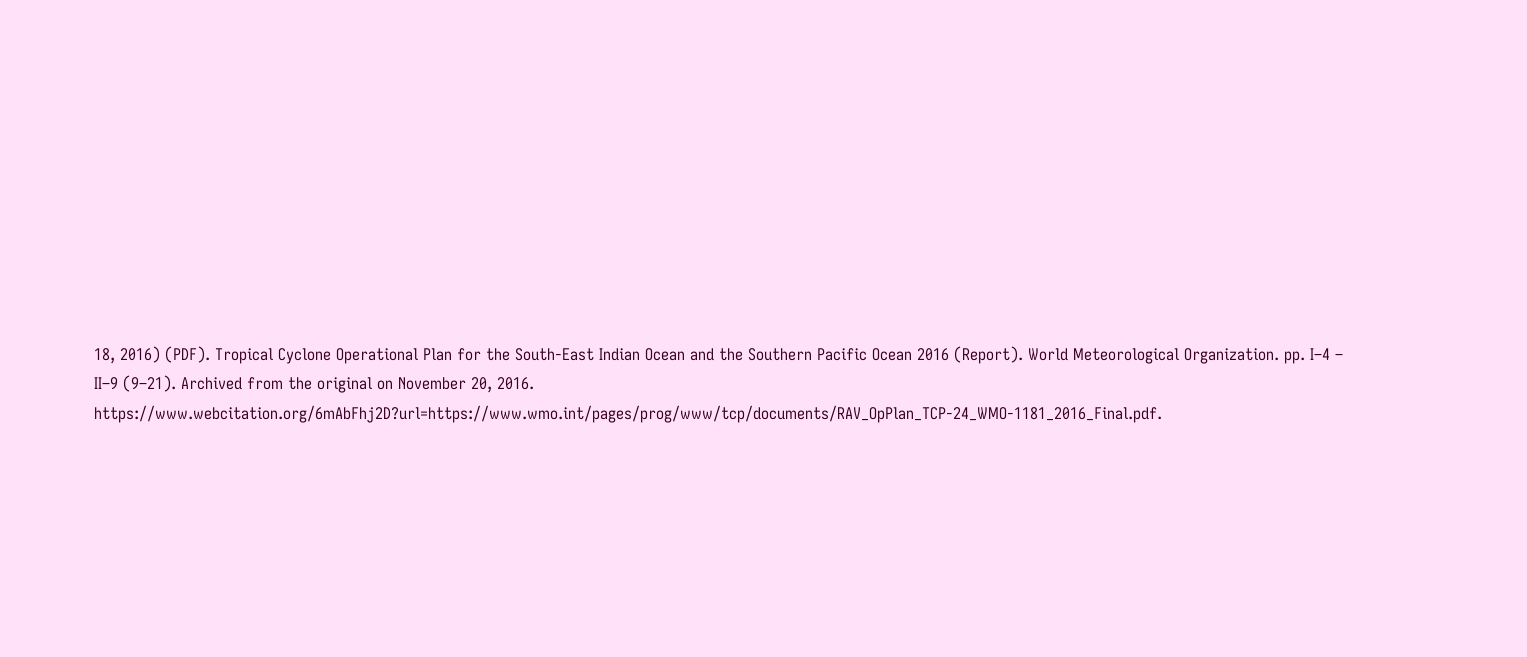18, 2016) (PDF). Tropical Cyclone Operational Plan for the South-East Indian Ocean and the Southern Pacific Ocean 2016 (Report). World Meteorological Organization. pp. I–4 – II–9 (9–21). Archived from the original on November 20, 2016. https://www.webcitation.org/6mAbFhj2D?url=https://www.wmo.int/pages/prog/www/tcp/documents/RAV_OpPlan_TCP-24_WMO-1181_2016_Final.pdf.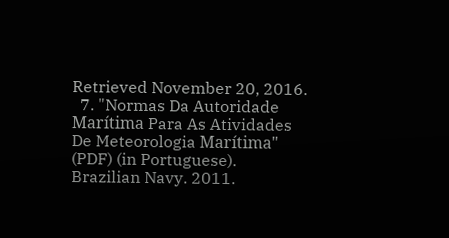Retrieved November 20, 2016.
  7. "Normas Da Autoridade Marítima Para As Atividades De Meteorologia Marítima" (PDF) (in Portuguese). Brazilian Navy. 2011.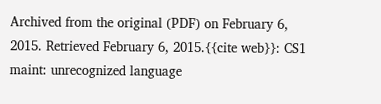Archived from the original (PDF) on February 6, 2015. Retrieved February 6, 2015.{{cite web}}: CS1 maint: unrecognized language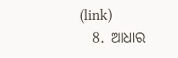(link)
  8. ଆଧାର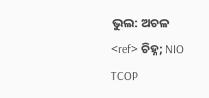ଭୁଲ: ଅଚଳ <ref> ଚିହ୍ନ; NIO TCOP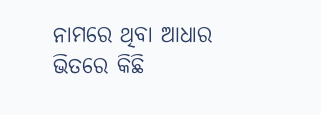ନାମରେ ଥିବା ଆଧାର ଭିତରେ କିଛି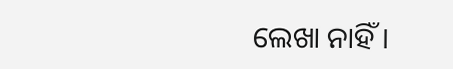ଲେଖା ନାହିଁ ।